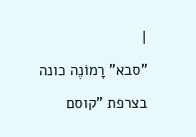|
"סבא" רָמוֹנֶה כונה בצרפת "קוסם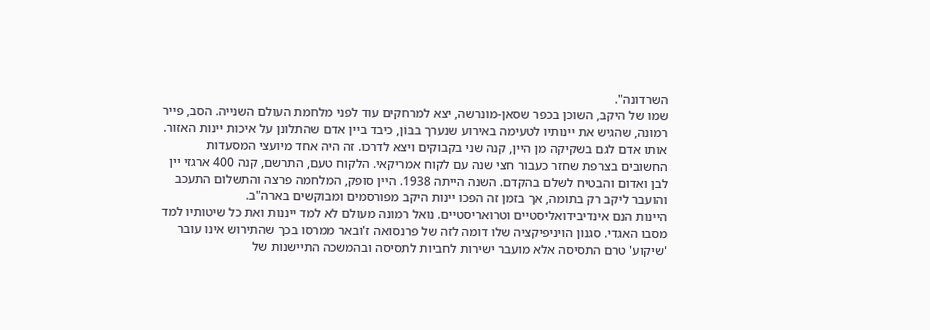השרדונה".
שמו של היקב, השוכן בכפר שסאן-מונרשה, יצא למרחקים עוד לפני מלחמת העולם השנייה. הסב, פייר רמונה, שהגיש את יינותיו לטעימה באירוע שנערך בבּוֹן, כיבד ביין אדם שהתלונן על איכות יינות האזור. אותו אדם לגם בשקיקה מן היין, קנה שני בקבוקים ויצא לדרכו. זה היה אחד מיועצי המסעדות החשובים בצרפת שחזר כעבור חצי שנה עם לקוח אמריקאי. הלקוח טעם, התרשם, קנה 400 ארגזי יין לבן ואדום והבטיח לשלם בהקדם. השנה הייתה 1938. היין סופק, המלחמה פרצה והתשלום התעכב והועבר ליקב רק בתומה, אך בזמן זה הפכו יינות היקב מפורסמים ומבוקשים בארה"ב.
היינות הנם אינדיבידואליסטיים וטרואריסטיים. נואל רמונה מעולם לא למד ייננות ואת כל שיטותיו למד מסבו האגדי. סגנון הויניפיקציה שלו דומה לזה של פרנסואה ז'ובאר ממרסו בכך שהתירוש אינו עובר 'שיקוע' טרם התסיסה אלא מועבר ישירות לחביות לתסיסה ובהמשכה התיישנות של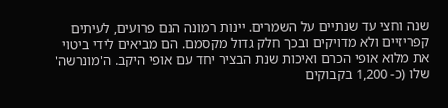שנה וחצי עד שנתיים על השמרים. יינות רמונה הנם פרועים, לעיתים קפריזיים ולא מדויקים ובכך חלק גדול מקסמם. הם מביאים לידי ביטוי את מלוא אופי הכרם ואיכות שנת הבציר יחד עם אופי היקב. ה'מונרשה' שלו (כ- 1,200 בקבוקים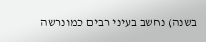בשנה) נחשב בעיני רבים כמונרשה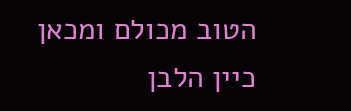הטוב מכולם ומכאן כיין הלבן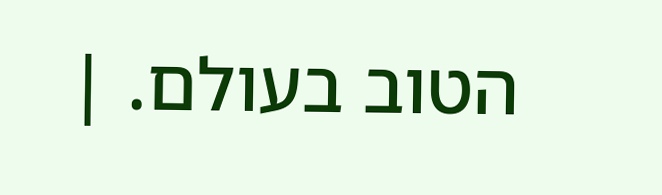הטוב בעולם. |